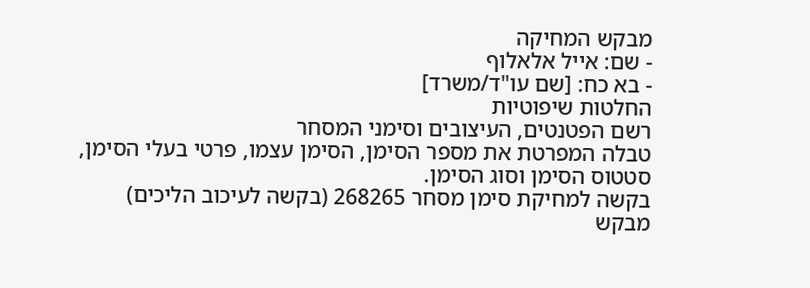מבקש המחיקה
- שם: אייל אלאלוף
- בא כח: [שם עו"ד/משרד]
החלטות שיפוטיות
רשם הפטנטים, העיצובים וסימני המסחר
טבלה המפרטת את מספר הסימן, הסימן עצמו, פרטי בעלי הסימן, סטטוס הסימן וסוג הסימן.
בקשה למחיקת סימן מסחר 268265 (בקשה לעיכוב הליכים)
מבקש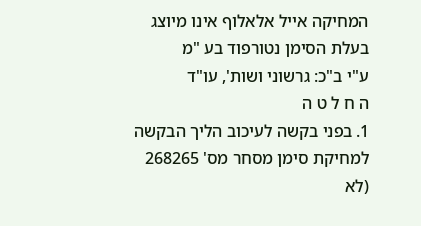המחיקה אייל אלאלוף אינו מיוצג בעלת הסימן נטורפוד בע "מ
ע"י ב"כ: גרשוני ושות', עו"ד
ה ח ל ט ה
1. בפני בקשה לעיכוב הליך הבקשה למחיקת סימן מסחר מס' 268265 (לא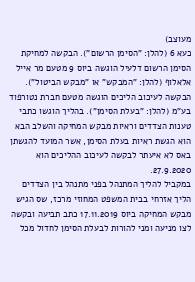מעוצב)
כעא 6 (להלן: "הסימן הרשום"). הבקשה למחיקת הסימן הרשום דלעיל הוגשה ביוס 9 מטעם מר אייל אלאלוף (להלן: "המבקש" או "מבקש הביטול"). הבקשה לעיכוב הליכים הוגשה מטעם חברת נטורפוד בע"מ (להלן: "בעלת הסימן"). בהליך הוגשו כתבי טענות הצדדים וראיות מבקש המחיקה והשלב הבא הוא הגשת ראיות בעלת הסימן, אשר המועד להגשתן באס לא איעתר לבקשה לעיכוב ההליכים הוא 27.9.2020.
במקביל להליך המתנהל בפני מתנהל בין הצדדים הליך אזרחי בבית המשפט המחוזי מרכז, שס הגיש מבקש המחיקה ביוס 17.11.2019 כתב תביעה ובקשה לצו מניעה ומני להורות לבעלת הסימן לחדול מכל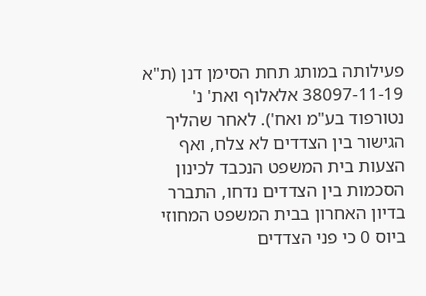פעילותה במותג תחת הסימן דנן (ת"א 38097-11-19 אלאלוף ואת' נ' נטורפוד בע"מ ואח'). לאחר שהליך הגישור בין הצדדים לא צלח, ואף הצעות בית המשפט הנכבד לכינון הסכמות בין הצדדים נדחו, התברר בדיון האחרון בבית המשפט המחוזי ביוס 0 כי פני הצדדים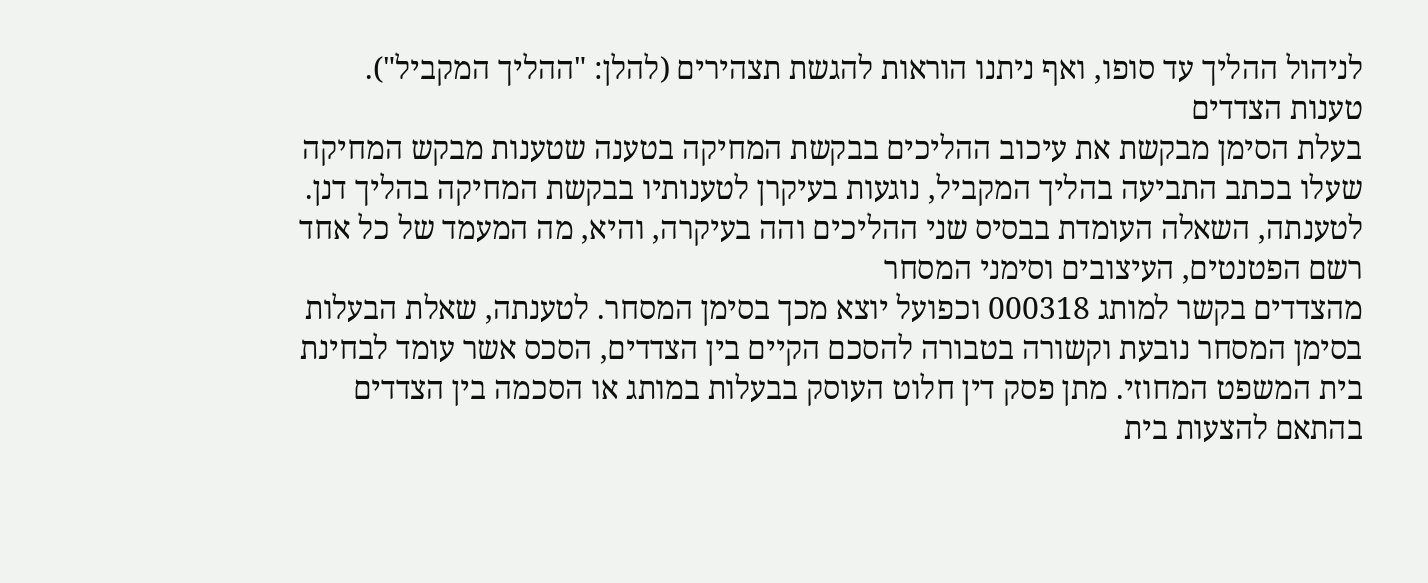לניהול ההליך עד סופו, ואף ניתנו הוראות להגשת תצהירים (להלן: "ההליך המקביל").
טענות הצדדים
בעלת הסימן מבקשת את עיכוב ההליכים בבקשת המחיקה בטענה שטענות מבקש המחיקה שעלו בכתב התביעה בהליך המקביל, נוגעות בעיקרן לטענותיו בבקשת המחיקה בהליך דנן. לטענתה, השאלה העומדת בבסיס שני ההליכים והה בעיקרה, והיא, מה המעמד של כל אחד רשם הפטנטים, העיצובים וסימני המסחר
מהצדדים בקשר למותג 000318 וכפועל יוצא מכך בסימן המסחר. לטענתה, שאלת הבעלות בסימן המסחר נובעת וקשורה בטבורה להסכם הקיים בין הצדדים, הסכס אשר עומד לבחינת בית המשפט המחוזי. מתן פסק דין חלוט העוסק בבעלות במותג או הסכמה בין הצדדים בהתאם להצעות בית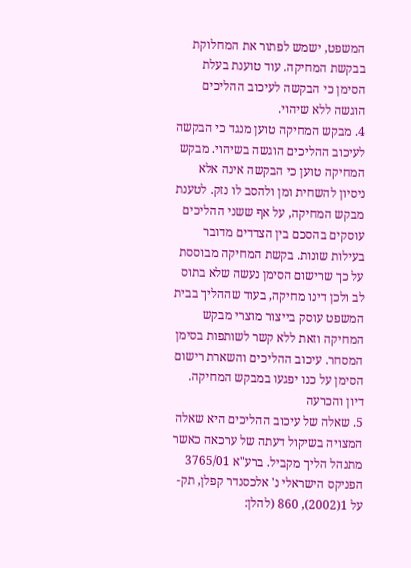המשפט, ישמש לפתור את המחלוקת בבקשת המחיקה. עוד טוענת בעלת הסימן כי הבקשה לעיכוב ההליכים הוגשה ללא שיהוי.
4. מבקש המחיקה טוען מנגד כי הבקשה לעיכוב ההליכים הוגשה בשיהוי. מבקש המחיקה טוען כי הבקשה אינה אלא ניסיון להשחית ומן ולהסב לו נזק. לטענת מבקש המחיקה, על אף ששני ההליכים עוסקים בהסכם בין הצדדים מדובר בעילות שונות. בקשת המחיקה מבוססת על כך שרישום הסימן נעשה שלא בתוס לב ולכן דינו מחיקה, בעוד שההליך בבית המשפט עוסק בייצור מוצרי מבקש המחיקה וזאת ללא קשר לשותפות בסימן המסחר. עיכוב ההליכים והשארת רישום הסימן על כנו יפגעו במבקש המחיקה.
דיון והכרעה
5. שאלה של עיכוב ההליכים היא שאלה המצויה בשיקול דעתה של ערכאה כאשר מתנהל הליך מקביל. ברע"א 3765/01 הפניקס הישראלי נ' אלכסנדר קפלן, תק-על 1(2002), 860 (להלן: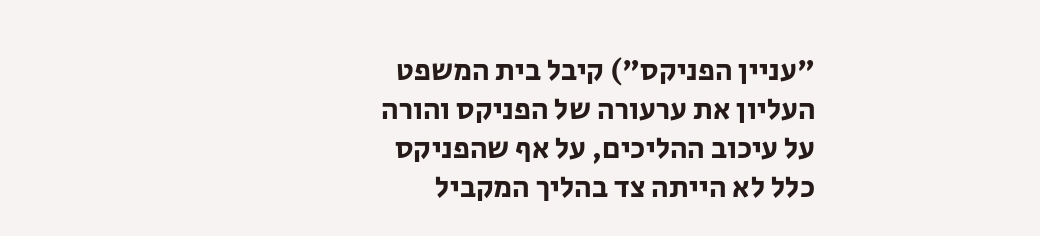"עניין הפניקס") קיבל בית המשפט העליון את ערעורה של הפניקס והורה על עיכוב ההליכים, על אף שהפניקס כלל לא הייתה צד בהליך המקביל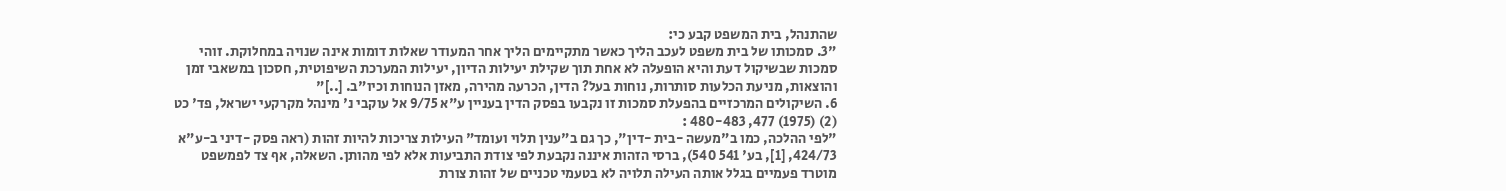שהתנהל, בית המשפט קבע כי:
"3. סמכותו של בית משפט לעכב הליך כאשר מתקיימים הליך אחר המעודר שאלות דומות אינה שנויה במחלוקת. זוהי סמכות שבשיקול דעת והיא הופעלה לא אחת תוך שקילת יעילות הדיון, יעילות המערכת השיפוטית, חסכון במשאבי זמן והוצאות, מניעת הכלעות סותרות, נוחות בעל? הדין, הכרעה מהירה, מאזן הנוחות וכיו"ב. [..]"
6. השיקולים המרכזיים בהפעלת סמכות זו נקבעו בפסק הדין בעניין ע"א 9/75 אל עוקבי נ' מינהל מקרקעי ישראל, פד' כט (2) (1975) 477, 480-483 :
"לפי ההלכה, כמו ב"מעשה -בית -דין", כך גם ב"ענין תלוי ועומד" העילות צריכות להיות זהות (ראה פסק -דיני ב-ע"א 424/73, [1], בע' 541 540), ברסי הזהות איננה נקבעת לפי צודת התביעות אלא לפי מהותן. השאלה, אף צד לפמשפט מוטרד פעמיים בגלל אותה העילה תלויה לא בטעמי טכניים של זהות צורת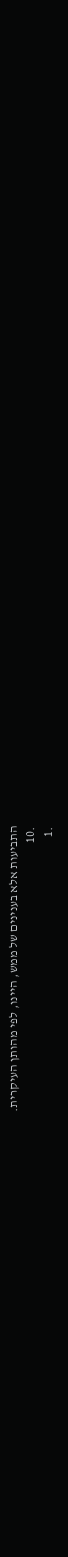התביעות אלא בענינים של ממש, היינו, לפי מהותן העיקרית.
.10
.1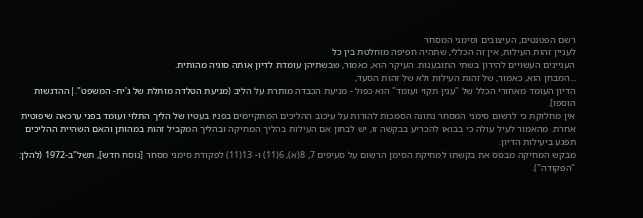רשם הפטנטים, העיצובים וסימני המסחר
לעניין זהות העילות, אין זה הכללי, שתהיה חפיפה מוחלטת בין כל
העניינים העשויים להידון בשתי התובענות. העיקר הוא, כאמור, שבשתיהן עומדת לדיון אותה סוגיה מהותית.
...המבחן הוא, כאמור, של זהות העילות ולא של זהות הסעד,
הדיון העומד מאחורי הכלל של "ענין תקוי ועומד" הוא כפול - מניעת הכבדה מותרת על הליב (מניעת הטלדה מותלת של ג'ית- המשפט".|ההדגשות הוספו].
אין מחלוקת כי לרשום סימני המסחר נתונה הסמכות להורות על עיכוב ההליכים המתקיימים בפניו בעטיו של הליך התלוי ועומד בפני ערכאה שיפוטית אחרת. מהאמור לעיל עולה כי בבואו להכריע בבקשה זו, יש לבחון אם העילות בהליך המחיקה ובהליך המקביל זהות במהותן והאם השהיית ההליכים תפגע ביעילות הדיון.
מבקש המחיקה מבסס את בקשתו למחיקת הסימן הרשום על סעיפים 7, 8(א), 6(11) ו- 13(11) לפקודת סימני מסחר [נוסח חדש], תשל"ב-1972 (להלן: "הפקודה").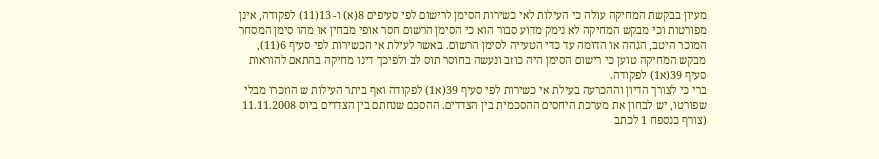מעיון בבקשת המחיקה עולה כי העילות לאי כשירות הסימן לרישום לפי סעיפים 8(א) ו- 13(11) לפקודה, אינן מפורטות וכי מבקש המחיקה לא נימק מדוע סבור הוא כי הסימן הרשום חסר אופי מבחין או מהו סימן המסחר המוכר היטב, הגהה או הדומה עד כדי הטעייה לסימן הרשום. באשר לעילת אי הכשירות לפי סעיף 6(11), מבקש המחיקה טוען כי רישום הסימן היה כוזב ונעשה בחוסר תוס לב ולפיכך דינו מחיקה בהתאם להוראות סעיף 39(א1) לפקודה.
ברי כי לצורך הדיון וההכרעה בעילת אי כשירות לפי סעיף 39(א1) לפקודה ואף ביתר העילות ש הוזכרו מבלי שפורטו, יש לבחון את מערכת היחסים ההסכמית בין הצדדים. ההסכם שנחתם בין הצדדים ביוס 11.11.2008 (צורף כנספח 1 לכתב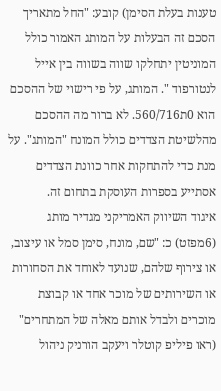טענות בעלת הסימן) קובע: "החל מתאריך הסכם זה הבעלות על המותג האמור כולל המוניטין יתחלקו שווה בשווה בין אייל לנטורפוד ". המותג, על פי רישוי של ההסכם הוא 0ת560/716. לא ברור מה ההסכם מהלשיטת הצדדים כולל המונח "המותג". על מנת כדי להתחקות אחר כוונת הצדדים אסתייע בספרות העוסקת בתחום זה.
איגוד השיווק האמריקני מגדיר מותג (6מפזט) כ: "שם, מונח, סימן סמל או עיצוב, או צירוף שלהם, שנועד לאוחד את הסחורות או השירותים של מוכר אחד או קבוצת מוכרים ולבדל אותם מאלה של המתחרים" (ראו פיליפ קוטלר ויעקב הורניק ניהול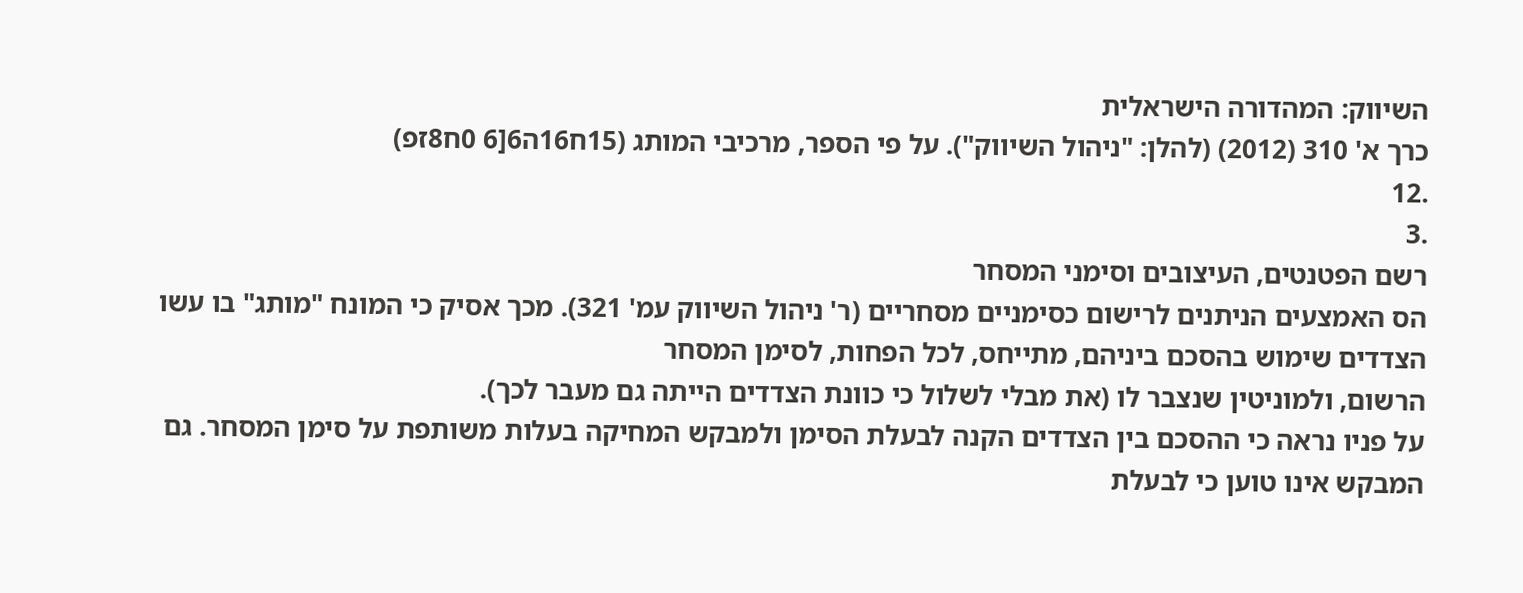השיווק: המהדורה הישראלית
כרך א' 310 (2012) (להלן: "ניהול השיווק"). על פי הספר, מרכיבי המותג (15ח16ה6[6 0ח8זפ)
.12
.3
רשם הפטנטים, העיצובים וסימני המסחר
הס האמצעים הניתנים לרישום כסימניים מסחריים (ר' ניהול השיווק עמ' 321). מכך אסיק כי המונח "מותג" בו עשו הצדדים שימוש בהסכם ביניהם, מתייחס, לכל הפחות, לסימן המסחר
הרשום, ולמוניטין שנצבר לו (את מבלי לשלול כי כוונת הצדדים הייתה גם מעבר לכך).
על פניו נראה כי ההסכם בין הצדדים הקנה לבעלת הסימן ולמבקש המחיקה בעלות משותפת על סימן המסחר. גם המבקש אינו טוען כי לבעלת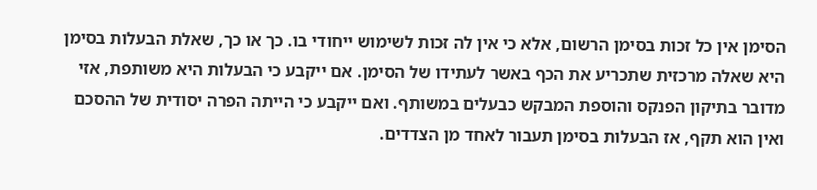הסימן אין כל זכות בסימן הרשום, אלא כי אין לה זּכות לשימוש ייחודי בו. כך או כך, שאלת הבעלות בסימן היא שאלה מרכזית שתכריע את הכף באשר לעתידו של הסימן. אם ייקבע כי הבעלות היא משותפת, אזי מדובר בתיקון הפנקס והוספת המבקש כבעלים במשותף. ואם ייקבע כי הייתה הפרה יסודית של ההסכם ואין הוא תקף, אז הבעלות בסימן תעבור לאחד מן הצדדים.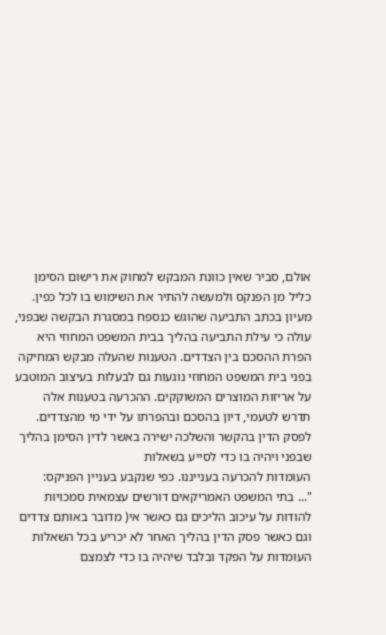אולם, סביר שאין כוונת המבקש למחוק את רישום הסימן כליל מן הפנקס ולמעשה להתיר את השימוש בו לכל כפין.
מעיון בכתב התביעה שהוגש כנספח במסגרת הבקשה שבפני, עולה כי עילת התביעה בהליך בבית המשפט המחוזי היא הפרת ההסכם בין הצדדים. הטענות שהעלה מבקש המחיקה בפני בית המשפט המחוזי נוגעות גם לבעלות בעיצוב המוטבע על אריזות המוצרים המשוקקים. ההכרעה בטענות אלה תדרש לטעמי, דיון בהסכם ובהפרתו על ידי מי מהצדדים. לפסק הדין בהקשר והשלכה ישירה באשר לדין הסימן בהליך שבפני ויהיה בו כדי לסייע בשאלות
העומדות להכרעה בענייננו. כפי שנקבע בעניין הפניקס:
"... בתי המשפט האמריקאים דורשים עצמאית סמכויות להודות על עיכוב הליכים גם כאשר אי( מדובר באותם צדדים וגם כאשר פסק הדין בהליך האחר לא יכריע בכל השאלות העומדות על הפקד ובלבד שיהיה בו כדי לצמצם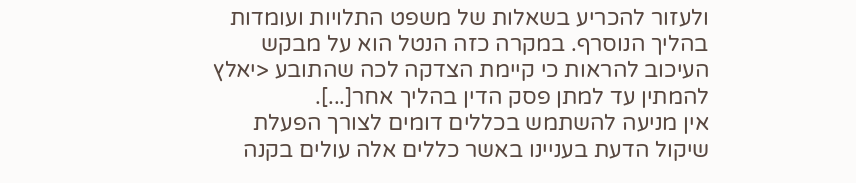ולעזור להכריע בשאלות של משפט התלויות ועומדות בהליך הנוסרף. במקרה כזה הנטל הוא על מבקש העיכוב להראות כי קיימת הצדקה לכה שהתובע <יאלץ להמתין עד למתן פסק הדין בהליך אחר[...].
אין מניעה להשתמש בכללים דומים לצורך הפעלת שיקול הדעת בעניינו באשר כללים אלה עולים בקנה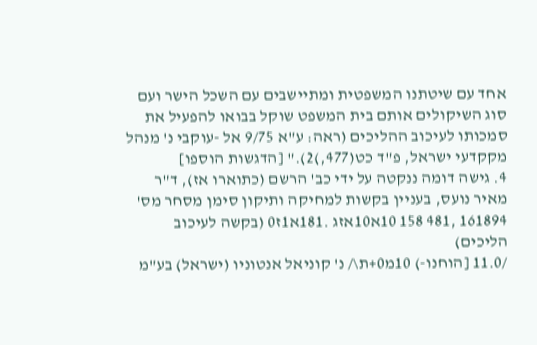אחד עם שיטתנו המשפטית ומתיישבים עם השכל הישר ועם סוג השיקולים אותם בית המשפט שוקל בבואו להפעיל את סמכותו לעיכוב ההליכים (ראה: ע"א 9/75 אל -עוקבי נ' מנהל מקקדעי ישראל, פ"ד כט(477,)2)." [הדגשות הוספו]
4. גישה דומה ננקטה על ידי כב' הרשם (כתוארו אז), ד"ר מאיר נועס, בעניין בקשות למחיקה ותיקון סימן מסחר מס' 161894 ,481 158 10א10אזג .181א1ז0 (בקשה לעיכוב הליכים)
/11.0 [הוחנו-) 10מ0+ת\/ נ' קוניאל אנטוניו (ישראל) בע"מ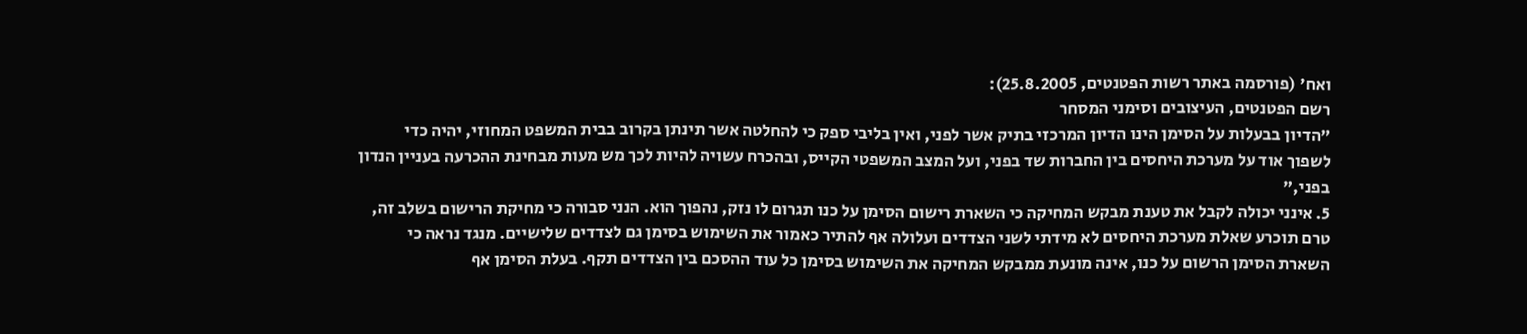ואח' (פורסמה באתר רשות הפטנטים, 25.8.2005):
רשם הפטנטים, העיצובים וסימני המסחר
"הדיון בבעלות על הסימן הינו הדיון המרכזי בתיק אשר לפני, ואין בליבי ספק כי להחלטה אשר תינתן בקרוב בבית המשפט המחוזי, יהיה כדי לשפוך אוד על מערכת היחסים בין החברות שד בפני, ועל המצב המשפטי הקייס, ובהכרח עשויה להיות לכך מש מעות מבחינת ההכרעה בעניין הנדון בפני,"
5. אינני יכולה לקבל את טענת מבקש המחיקה כי השארת רישום הסימן על כנו תגרום לו נזק, נהפוך הוא. הנני סבורה כי מחיקת הרישום בשלב זה, טרם תוכרע שאלת מערכת היחסים לא מידתי לשני הצדדים ועלולה אף להתיר כאמור את השימוש בסימן גם לצדדים שלישיים. מנגד נראה כי השארת הסימן הרשום על כנו, אינה מונעת ממבקש המחיקה את השימוש בסימן כל עוד ההסכם בין הצדדים תקף. בעלת הסימן אף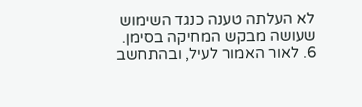לא העלתה טענה כנגד השימוש שעושה מבקש המחיקה בסימן.
6. לאור האמור לעיל, ובהתחשב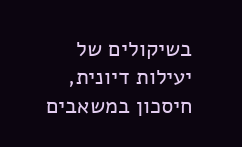בשיקולים של יעילות דיונית, חיסכון במשאבים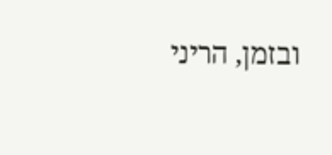ובזמן, הריני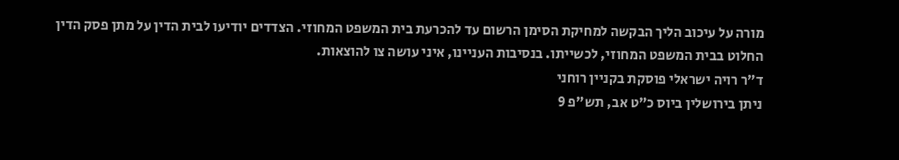מורה על עיכוב הליך הבקשה למחיקת הסימן הרשום עד להכרעת בית המשפט המחוזי. הצדדים יודיעו לבית הדין על מתן פסק הדין החלוט בבית המשפט המחוזי, לכשייתו. בנסיבות העניינו, איני עושה צו להוצאות.
ד"ר רויה ישראלי פוסקת בקניין רוחני
ניתן בירושלין ביוס כ"ט אב, תש"פ 9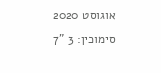אוגוסט 2020
סימוכין: 3 "7